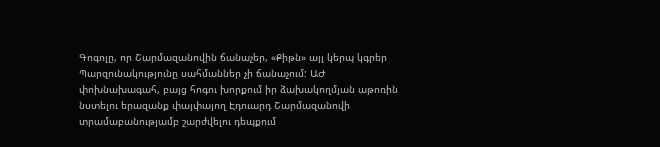Գոգոլը, որ Շարմազանովին ճանաչեր, «Քիթն» այլ կերպ կգրեր
Պարզունակությունը սահմաններ չի ճանաչում: ԱԺ փոխնախագահ, բայց հոգու խորքում իր ձախակողմյան աթոռին նստելու երազանք փայփայող Էդուարդ Շարմազանովի տրամաբանությամբ շարժվելու դեպքում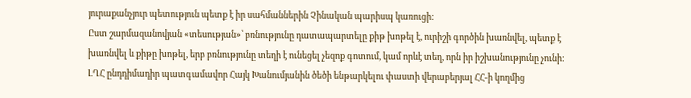յուրաքանչյուր պետություն պետք է իր սահմաններին Չինական պարիսպ կառուցի:
Ըստ շարմազանովյան «տեսության»՝ բռնությունը դատապարտելը քիթ խոթել է, ուրիշի գործին խառնվել, պետք է խառնվել և քիթը խոթել, երբ բռնությունը տեղի է ունեցել չեզոք գոտում, կամ որևէ տեղ, որն իր իշխանությունը չունի:
ԼՂՀ ընդդիմադիր պատգամավոր Հայկ Խանումյանին ծեծի ենթարկելու փաստի վերաբերյալ ՀՀ-ի կողմից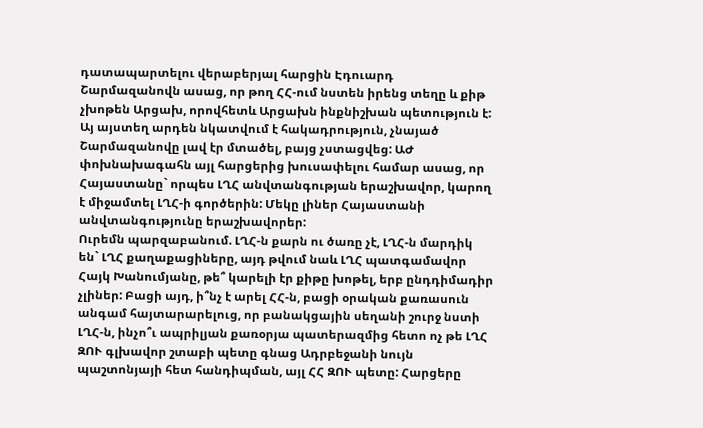դատապարտելու վերաբերյալ հարցին Էդուարդ Շարմազանովն ասաց, որ թող ՀՀ-ում նստեն իրենց տեղը և քիթ չխոթեն Արցախ, որովհետև Արցախն ինքնիշխան պետություն է:
Այ այստեղ արդեն նկատվում է հակադրություն, չնայած Շարմազանովը լավ էր մտածել, բայց չստացվեց: ԱԺ փոխնախագահն այլ հարցերից խուսափելու համար ասաց, որ Հայաստանը` որպես ԼՂՀ անվտանգության երաշխավոր, կարող է միջամտել ԼՂՀ-ի գործերին: Մեկը լիներ Հայաստանի անվտանգությունը երաշխավորեր:
Ուրեմն պարզաբանում. ԼՂՀ-ն քարն ու ծառը չէ, ԼՂՀ-ն մարդիկ են` ԼՂՀ քաղաքացիները, այդ թվում նաև ԼՂՀ պատգամավոր Հայկ Խանումյանը, թե՞ կարելի էր քիթը խոթել, երբ ընդդիմադիր չլիներ: Բացի այդ, ի՞նչ է արել ՀՀ-ն, բացի օրական քառասուն անգամ հայտարարելուց, որ բանակցային սեղանի շուրջ նստի ԼՂՀ-ն, ինչո՞ւ ապրիլյան քառօրյա պատերազմից հետո ոչ թե ԼՂՀ ԶՈՒ գլխավոր շտաբի պետը գնաց Ադրբեջանի նույն պաշտոնյայի հետ հանդիպման, այլ ՀՀ ԶՈՒ պետը: Հարցերը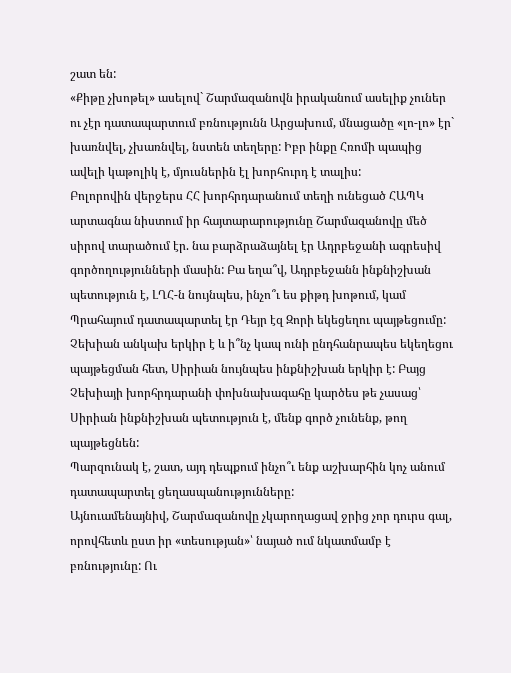շատ են:
«Քիթը չխոթել» ասելով` Շարմազանովն իրականում ասելիք չուներ ու չէր դատապարտում բռնությունն Արցախում, մնացածը «լո-լո» էր` խառնվել, չխառնվել, նստեն տեղերը: Իբր ինքը Հռոմի պապից ավելի կաթոլիկ է, մյուսներին էլ խորհուրդ է տալիս:
Բոլորովին վերջերս ՀՀ խորհրդարանում տեղի ունեցած ՀԱՊԿ արտագնա նիստում իր հայտարարությունը Շարմազանովը մեծ սիրով տարածում էր. նա բարձրաձայնել էր Ադրբեջանի ագրեսիվ գործողությունների մասին: Բա եղա՞վ, Ադրբեջանն ինքնիշխան պետություն է, ԼՂՀ-ն նույնպես, ինչո՞ւ ես քիթդ խոթում, կամ Պրահայում դատապարտել էր Դեյր էզ Զորի եկեցեղու պայթեցումը: Չեխիան անկախ երկիր է և ի՞նչ կապ ունի ընդհանրապես եկեղեցու պայթեցման հետ, Սիրիան նույնպես ինքնիշխան երկիր է: Բայց Չեխիայի խորհրդարանի փոխնախագահը կարծես թե չասաց՝ Սիրիան ինքնիշխան պետություն է, մենք գործ չունենք, թող պայթեցնեն:
Պարզունակ է, շատ, այդ դեպքում ինչո՞ւ ենք աշխարհին կոչ անում դատապարտել ցեղասպանությունները:
Այնուամենայնիվ, Շարմազանովը չկարողացավ ջրից չոր դուրս գալ, որովհետև ըստ իր «տեսության»՝ նայած ում նկատմամբ է բռնությունը: Ու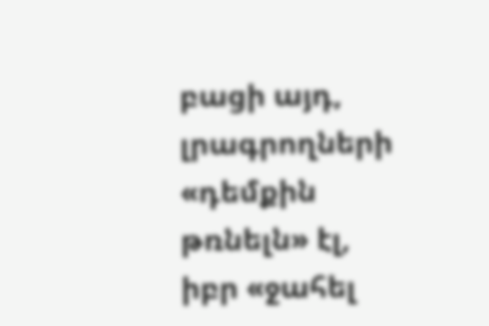բացի այդ, լրագրողների «դեմքին թռնելն» էլ, իբր «ջահել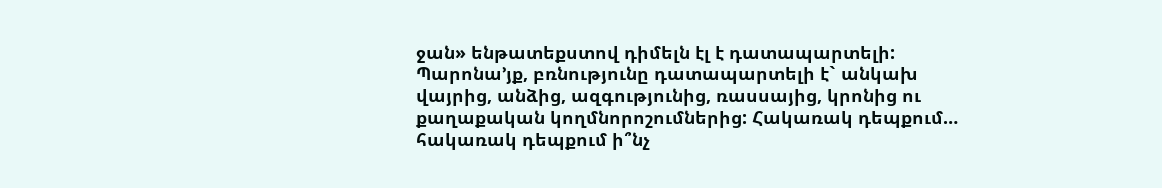ջան» ենթատեքստով դիմելն էլ է դատապարտելի:
Պարոնա’յք, բռնությունը դատապարտելի է` անկախ վայրից, անձից, ազգությունից, ռասսայից, կրոնից ու քաղաքական կողմնորոշումներից: Հակառակ դեպքում… հակառակ դեպքում ի՞նչ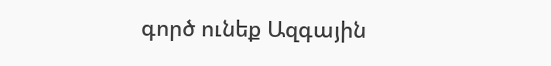գործ ունեք Ազգային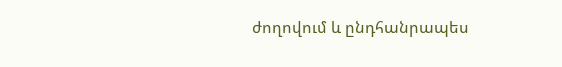ժողովում և ընդհանրապես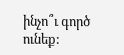ինչո՞ւ գործ ունեք: